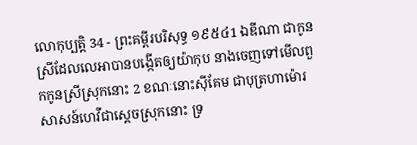លោកុប្បត្តិ 34 - ព្រះគម្ពីរបរិសុទ្ធ ១៩៥៤1 ឯឌីណា ជាកូនស្រីដែលលេអាបានបង្កើតឲ្យយ៉ាកុប នាងចេញទៅមើលពួកកូនស្រីស្រុកនោះ 2 ខណៈនោះស៊ីគែម ជាបុត្រហាម៉ោរសាសន៍ហេវីជាស្តេចស្រុកនោះ ទ្រ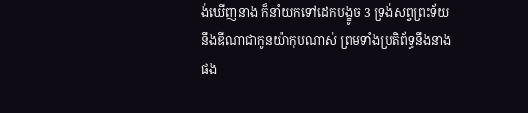ង់ឃើញនាង ក៏នាំយកទៅដេកបង្ខូច 3 ទ្រង់សព្វព្រះទ័យនឹងឌីណាជាកូនយ៉ាកុបណាស់ ព្រមទាំងប្រតិព័ទ្ធនឹងនាងផង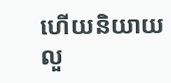ហើយនិយាយលួ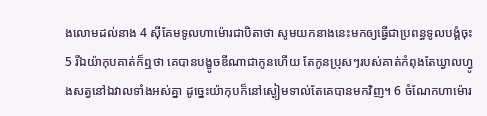ងលោមដល់នាង 4 ស៊ីគែមទូលហាម៉ោរជាបិតាថា សូមយកនាងនេះមកឲ្យធ្វើជាប្រពន្ធទូលបង្គំចុះ 5 រីឯយ៉ាកុបគាត់ក៏ឮថា គេបានបង្ខូចឌីណាជាកូនហើយ តែកូនប្រុសៗរបស់គាត់កំពុងតែឃ្វាលហ្វូងសត្វនៅឯវាលទាំងអស់គ្នា ដូច្នេះយ៉ាកុបក៏នៅស្ងៀមទាល់តែគេបានមកវិញ។ 6 ចំណែកហាម៉ោរ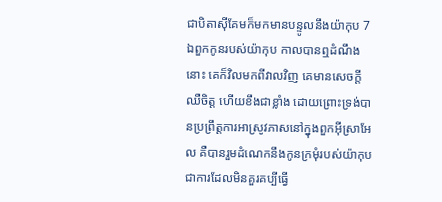ជាបិតាស៊ីគែមក៏មកមានបន្ទូលនឹងយ៉ាកុប 7 ឯពួកកូនរបស់យ៉ាកុប កាលបានឮដំណឹងនោះ គេក៏វិលមកពីវាលវិញ គេមានសេចក្ដីឈឺចិត្ត ហើយខឹងជាខ្លាំង ដោយព្រោះទ្រង់បានប្រព្រឹត្តការអាស្រូវភាសនៅក្នុងពួកអ៊ីស្រាអែល គឺបានរួមដំណេកនឹងកូនក្រមុំរបស់យ៉ាកុប ជាការដែលមិនគួរគប្បីធ្វើ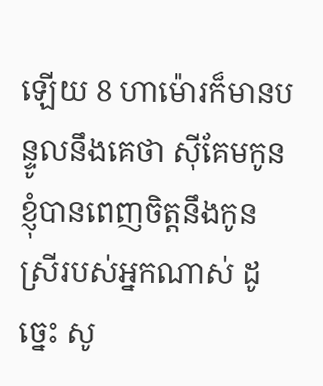ឡើយ 8 ហាម៉ោរក៏មានបន្ទូលនឹងគេថា ស៊ីគែមកូនខ្ញុំបានពេញចិត្តនឹងកូនស្រីរបស់អ្នកណាស់ ដូច្នេះ សូ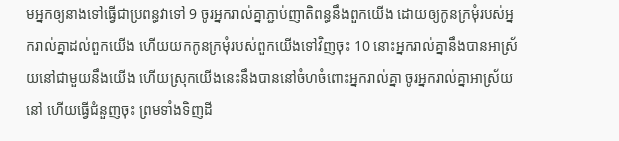មអ្នកឲ្យនាងទៅធ្វើជាប្រពន្ធវាទៅ 9 ចូរអ្នករាល់គ្នាភ្ជាប់ញាតិពន្ធនឹងពួកយើង ដោយឲ្យកូនក្រមុំរបស់អ្នករាល់គ្នាដល់ពួកយើង ហើយយកកូនក្រមុំរបស់ពួកយើងទៅវិញចុះ 10 នោះអ្នករាល់គ្នានឹងបានអាស្រ័យនៅជាមួយនឹងយើង ហើយស្រុកយើងនេះនឹងបាននៅចំហចំពោះអ្នករាល់គ្នា ចូរអ្នករាល់គ្នាអាស្រ័យនៅ ហើយធ្វើជំនួញចុះ ព្រមទាំងទិញដី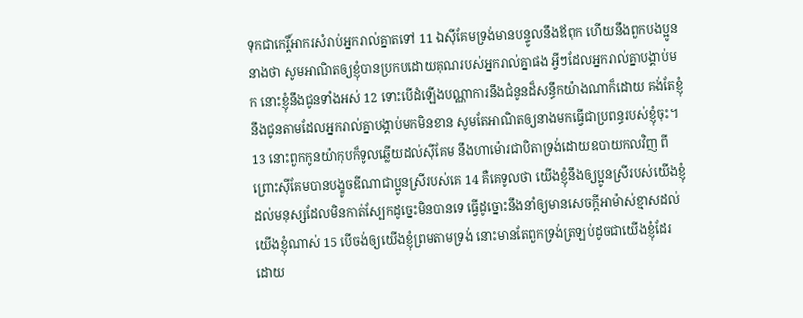ទុកជាកេរ្តិ៍អាករសំរាប់អ្នករាល់គ្នាតទៅ 11 ឯស៊ីគែមទ្រង់មានបន្ទូលនឹងឪពុក ហើយនឹងពួកបងប្អូននាងថា សូមអាណិតឲ្យខ្ញុំបានប្រកបដោយគុណរបស់អ្នករាល់គ្នាផង អ្វីៗដែលអ្នករាល់គ្នាបង្គាប់មក នោះខ្ញុំនឹងជូនទាំងអស់ 12 ទោះបើដំឡើងបណ្ណាការនឹងជំនូនដ៏សន្ធឹកយ៉ាងណាក៏ដោយ គង់តែខ្ញុំនឹងជូនតាមដែលអ្នករាល់គ្នាបង្គាប់មកមិនខាន សូមតែអាណិតឲ្យនាងមកធ្វើជាប្រពន្ធរបស់ខ្ញុំចុះ។ 13 នោះពួកកូនយ៉ាកុបក៏ទូលឆ្លើយដល់ស៊ីគែម នឹងហាម៉ោរជាបិតាទ្រង់ដោយឧបាយកលវិញ ពីព្រោះស៊ីគែមបានបង្ខូចឌីណាជាប្អូនស្រីរបស់គេ 14 គឺគេទូលថា យើងខ្ញុំនឹងឲ្យប្អូនស្រីរបស់យើងខ្ញុំ ដល់មនុស្សដែលមិនកាត់ស្បែកដូច្នេះមិនបានទេ ធ្វើដូច្នោះនឹងនាំឲ្យមានសេចក្ដីអាម៉ាស់ខ្មាសដល់យើងខ្ញុំណាស់ 15 បើចង់ឲ្យយើងខ្ញុំព្រមតាមទ្រង់ នោះមានតែពួកទ្រង់ត្រឡប់ដូចជាយើងខ្ញុំដែរ ដោយ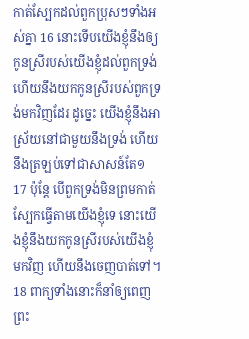កាត់ស្បែកដល់ពួកប្រុសៗទាំងអស់គ្នា 16 នោះទើបយើងខ្ញុំនឹងឲ្យកូនស្រីរបស់យើងខ្ញុំដល់ពួកទ្រង់ ហើយនឹងយកកូនស្រីរបស់ពួកទ្រង់មកវិញដែរ ដូច្នេះ យើងខ្ញុំនឹងអាស្រ័យនៅជាមួយនឹងទ្រង់ ហើយនឹងត្រឡប់ទៅជាសាសន៍តែ១ 17 ប៉ុន្តែ បើពួកទ្រង់មិនព្រមកាត់ស្បែកធ្វើតាមយើងខ្ញុំទេ នោះយើងខ្ញុំនឹងយកកូនស្រីរបស់យើងខ្ញុំមកវិញ ហើយនឹងចេញបាត់ទៅ។ 18 ពាក្យទាំងនោះក៏នាំឲ្យពេញព្រះ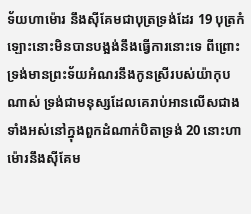ទ័យហាម៉ោរ នឹងស៊ីគែមជាបុត្រទ្រង់ដែរ 19 បុត្រកំឡោះនោះមិនបានបង្អង់នឹងធ្វើការនោះទេ ពីព្រោះទ្រង់មានព្រះទ័យអំណរនឹងកូនស្រីរបស់យ៉ាកុបណាស់ ទ្រង់ជាមនុស្សដែលគេរាប់អានលើសជាងទាំងអស់នៅក្នុងពួកដំណាក់បិតាទ្រង់ 20 នោះហាម៉ោរនឹងស៊ីគែម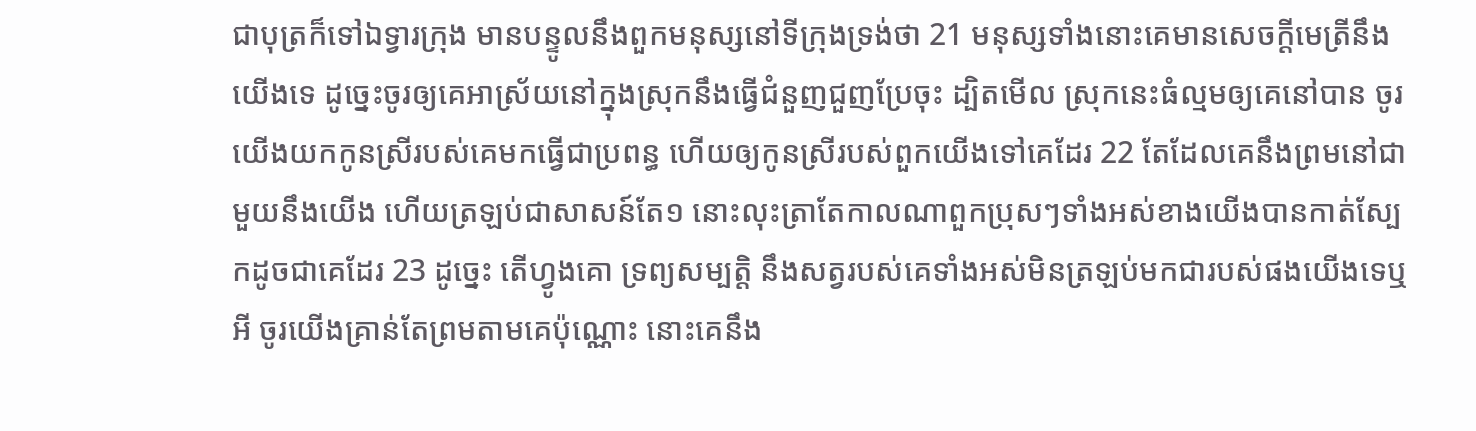ជាបុត្រក៏ទៅឯទ្វារក្រុង មានបន្ទូលនឹងពួកមនុស្សនៅទីក្រុងទ្រង់ថា 21 មនុស្សទាំងនោះគេមានសេចក្ដីមេត្រីនឹងយើងទេ ដូច្នេះចូរឲ្យគេអាស្រ័យនៅក្នុងស្រុកនឹងធ្វើជំនួញជួញប្រែចុះ ដ្បិតមើល ស្រុកនេះធំល្មមឲ្យគេនៅបាន ចូរយើងយកកូនស្រីរបស់គេមកធ្វើជាប្រពន្ធ ហើយឲ្យកូនស្រីរបស់ពួកយើងទៅគេដែរ 22 តែដែលគេនឹងព្រមនៅជាមួយនឹងយើង ហើយត្រឡប់ជាសាសន៍តែ១ នោះលុះត្រាតែកាលណាពួកប្រុសៗទាំងអស់ខាងយើងបានកាត់ស្បែកដូចជាគេដែរ 23 ដូច្នេះ តើហ្វូងគោ ទ្រព្យសម្បត្តិ នឹងសត្វរបស់គេទាំងអស់មិនត្រឡប់មកជារបស់ផងយើងទេឬអី ចូរយើងគ្រាន់តែព្រមតាមគេប៉ុណ្ណោះ នោះគេនឹង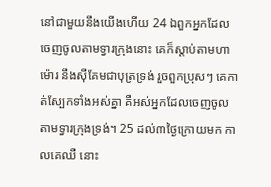នៅជាមួយនឹងយើងហើយ 24 ឯពួកអ្នកដែលចេញចូលតាមទ្វារក្រុងនោះ គេក៏ស្តាប់តាមហាម៉ោរ នឹងស៊ីគែមជាបុត្រទ្រង់ រួចពួកប្រុសៗ គេកាត់ស្បែកទាំងអស់គ្នា គឺអស់អ្នកដែលចេញចូលតាមទ្វារក្រុងទ្រង់។ 25 ដល់៣ថ្ងៃក្រោយមក កាលគេឈឺ នោះ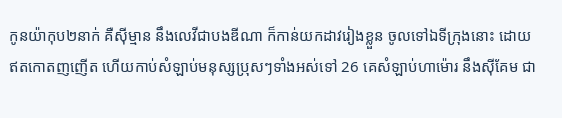កូនយ៉ាកុប២នាក់ គឺស៊ីម្មាន នឹងលេវីជាបងឌីណា ក៏កាន់យកដាវរៀងខ្លួន ចូលទៅឯទីក្រុងនោះ ដោយឥតកោតញញើត ហើយកាប់សំឡាប់មនុស្សប្រុសៗទាំងអស់ទៅ 26 គេសំឡាប់ហាម៉ោរ នឹងស៊ីគែម ជា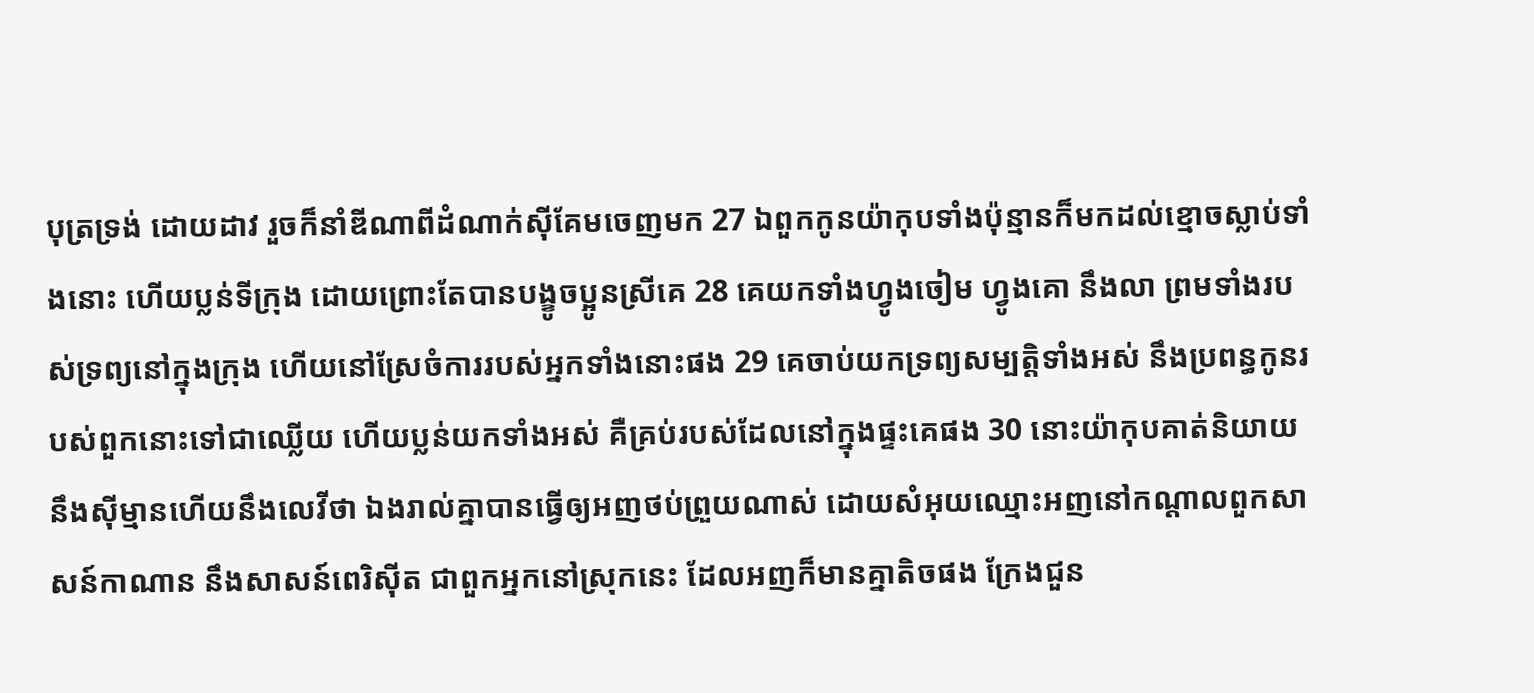បុត្រទ្រង់ ដោយដាវ រួចក៏នាំឌីណាពីដំណាក់ស៊ីគែមចេញមក 27 ឯពួកកូនយ៉ាកុបទាំងប៉ុន្មានក៏មកដល់ខ្មោចស្លាប់ទាំងនោះ ហើយប្លន់ទីក្រុង ដោយព្រោះតែបានបង្ខូចប្អូនស្រីគេ 28 គេយកទាំងហ្វូងចៀម ហ្វូងគោ នឹងលា ព្រមទាំងរបស់ទ្រព្យនៅក្នុងក្រុង ហើយនៅស្រែចំការរបស់អ្នកទាំងនោះផង 29 គេចាប់យកទ្រព្យសម្បត្តិទាំងអស់ នឹងប្រពន្ធកូនរបស់ពួកនោះទៅជាឈ្លើយ ហើយប្លន់យកទាំងអស់ គឺគ្រប់របស់ដែលនៅក្នុងផ្ទះគេផង 30 នោះយ៉ាកុបគាត់និយាយនឹងស៊ីម្មានហើយនឹងលេវីថា ឯងរាល់គ្នាបានធ្វើឲ្យអញថប់ព្រួយណាស់ ដោយសំអុយឈ្មោះអញនៅកណ្តាលពួកសាសន៍កាណាន នឹងសាសន៍ពេរិស៊ីត ជាពួកអ្នកនៅស្រុកនេះ ដែលអញក៏មានគ្នាតិចផង ក្រែងជួន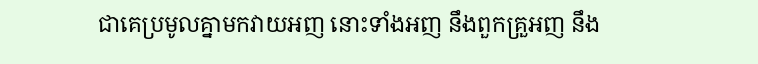ជាគេប្រមូលគ្នាមកវាយអញ នោះទាំងអញ នឹងពួកគ្រួអញ នឹង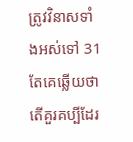ត្រូវវិនាសទាំងអស់ទៅ 31 តែគេឆ្លើយថា តើគួរគប្បីដែរ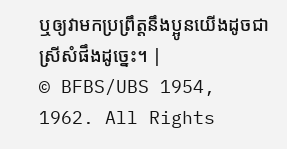ឬឲ្យវាមកប្រព្រឹត្តនឹងប្អូនយើងដូចជាស្រីសំផឹងដូច្នេះ។ |
© BFBS/UBS 1954, 1962. All Rights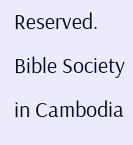Reserved.
Bible Society in Cambodia